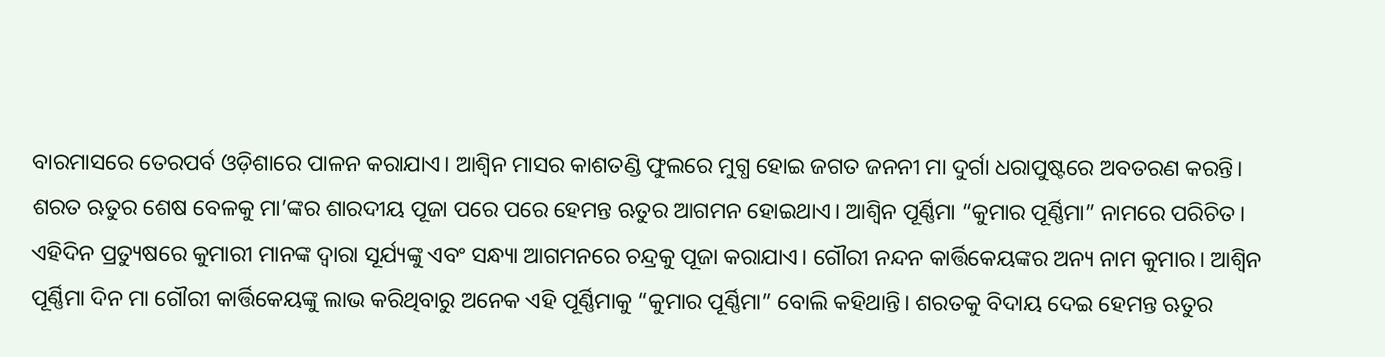ବାରମାସରେ ତେରପର୍ବ ଓଡ଼ିଶାରେ ପାଳନ କରାଯାଏ। ଆଶ୍ୱିନ ମାସର କାଶତଣ୍ଡି ଫୁଲରେ ମୁଗ୍ଧ ହୋଇ ଜଗତ ଜନନୀ ମା ଦୁର୍ଗା ଧରାପୁଷ୍ଟରେ ଅବତରଣ କରନ୍ତି। ଶରତ ଋତୁର ଶେଷ ବେଳକୁ ମା’ଙ୍କର ଶାରଦୀୟ ପୂଜା ପରେ ପରେ ହେମନ୍ତ ଋତୁର ଆଗମନ ହୋଇଥାଏ। ଆଶ୍ୱିନ ପୂର୍ଣ୍ଣିମା “କୁମାର ପୂର୍ଣ୍ଣିମା” ନାମରେ ପରିଚିତ। ଏହିଦିନ ପ୍ରତ୍ୟୁଷରେ କୁମାରୀ ମାନଙ୍କ ଦ୍ୱାରା ସୂର୍ଯ୍ୟଙ୍କୁ ଏବଂ ସନ୍ଧ୍ୟା ଆଗମନରେ ଚନ୍ଦ୍ରକୁ ପୂଜା କରାଯାଏ। ଗୌରୀ ନନ୍ଦନ କାର୍ତ୍ତିକେୟଙ୍କର ଅନ୍ୟ ନାମ କୁମାର। ଆଶ୍ୱିନ ପୂର୍ଣ୍ଣିମା ଦିନ ମା ଗୌରୀ କାର୍ତ୍ତିକେୟଙ୍କୁ ଲାଭ କରିଥିବାରୁ ଅନେକ ଏହି ପୂର୍ଣ୍ଣିମାକୁ “କୁମାର ପୂର୍ଣ୍ଣିମା” ବୋଲି କହିଥାନ୍ତି। ଶରତକୁ ବିଦାୟ ଦେଇ ହେମନ୍ତ ଋତୁର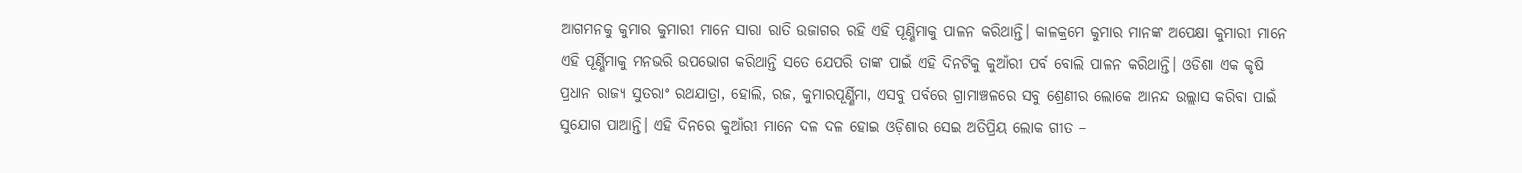ଆଗମନକୁ କୁମାର କୁମାରୀ ମାନେ ସାରା ରାତି ଉଜାଗର ରହି ଏହି ପୂଣ୍ଣିମାକୁ ପାଳନ କରିଥାନ୍ତି। କାଳକ୍ରମେ କୁମାର ମାନଙ୍କ ଅପେକ୍ଷା କୁମାରୀ ମାନେ ଏହି ପୂର୍ଣ୍ଣିମାକୁ ମନଭରି ଉପଭୋଗ କରିଥାନ୍ତି ସତେ ଯେପରି ତାଙ୍କ ପାଇଁ ଏହି ଦିନଟିକୁ କୁଆଁରୀ ପର୍ବ ବୋଲି ପାଳନ କରିଥାନ୍ତି। ଓଡିଶା ଏକ କୃଷି ପ୍ରଧାନ ରାଜ୍ୟ ସୁତରାଂ ରଥଯାତ୍ରା, ହୋଲି, ରଜ, କୁମାରପୂର୍ଣ୍ଣିମା, ଏସବୁ ପର୍ବରେ ଗ୍ରାମାଞ୍ଚଳରେ ସବୁ ଶ୍ରେଣୀର ଲୋକେ ଆନନ୍ଦ ଉଲ୍ଲାସ କରିବା ପାଇଁ ସୁଯୋଗ ପାଆନ୍ତି। ଏହି ଦିନରେ କୁଆଁରୀ ମାନେ ଦଳ ଦଳ ହୋଇ ଓଡ଼ିଶାର ସେଇ ଅତିପ୍ରିୟ ଲୋକ ଗୀତ –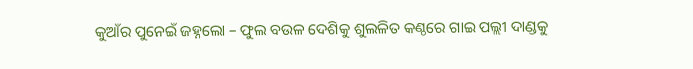କୁଆଁର ପୁନେଇଁ ଜହ୍ନଲୋ – ଫୁଲ ବଉଳ ଦେଶିକୁ ଶୁଲଳିତ କଣ୍ଠରେ ଗାଇ ପଲ୍ଲୀ ଦାଣ୍ଡକୁ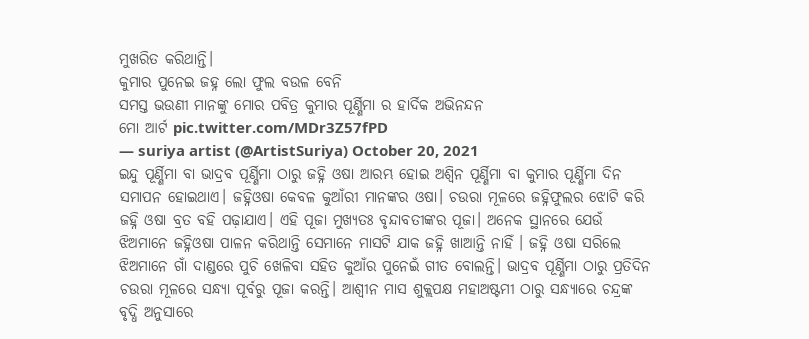ମୁଖରିତ କରିଥାନ୍ତି।
କୁମାର ପୁନେଇ ଜହ୍ନ ଲୋ ଫୁଲ ବଉଳ ବେନି
ସମସ୍ତ ଭଉଣୀ ମାନଙ୍କୁ ମୋର ପବିତ୍ର କୁମାର ପୂର୍ଣ୍ଣିମା ର ହାର୍ଦିକ ଅଭିନନ୍ଦନ
ମୋ ଆର୍ଟ pic.twitter.com/MDr3Z57fPD
— suriya artist (@ArtistSuriya) October 20, 2021
ଇନ୍ଦୁ ପୂର୍ଣ୍ଣିମା ବା ଭାଦ୍ରବ ପୂର୍ଣ୍ଣିମା ଠାରୁ ଜହ୍ନି ଓଷା ଆରମ୍ଭ ହୋଇ ଅଶ୍ୱିନ ପୂର୍ଣ୍ଣିମା ବା କୁମାର ପୂର୍ଣ୍ଣିମା ଦିନ ସମାପନ ହୋଇଥାଏ। ଜହ୍ନିଓଷା କେବଳ କୁଆଁରୀ ମାନଙ୍କର ଓଷା। ଚଉରା ମୂଳରେ ଜହ୍ନିଫୁଲର ଝୋଟି କରି ଜହ୍ନି ଓଷା ବ୍ରତ ବହି ପଢ଼ାଯାଏ। ଏହି ପୂଜା ମୁଖ୍ୟତଃ ବୃନ୍ଦାବତୀଙ୍କର ପୂଜା। ଅନେକ ସ୍ଥାନରେ ଯେଉଁ ଝିଅମାନେ ଜହ୍ନିଓଷା ପାଳନ କରିଥାନ୍ତି ସେମାନେ ମାସଟି ଯାକ ଜହ୍ନି ଖାଆନ୍ତି ନାହିଁ । ଜହ୍ନି ଓଷା ସରିଲେ ଝିଅମାନେ ଗାଁ ଦାଣ୍ଡରେ ପୁଚି ଖେଳିବା ସହିତ କୁଆଁର ପୁନେଇଁ ଗୀତ ବୋଲନ୍ତି। ଭାଦ୍ରବ ପୂର୍ଣ୍ଣିମା ଠାରୁ ପ୍ରତିଦିନ ଚଉରା ମୂଳରେ ସନ୍ଧ୍ୟା ପୂର୍ବରୁ ପୂଜା କରନ୍ତି। ଆଶ୍ଵୀନ ମାସ ଶୁକ୍ଲପକ୍ଷ ମହାଅଷ୍ଟମୀ ଠାରୁ ସନ୍ଧ୍ୟାରେ ଚନ୍ଦ୍ରଙ୍କ ବୃଦ୍ଧି ଅନୁସାରେ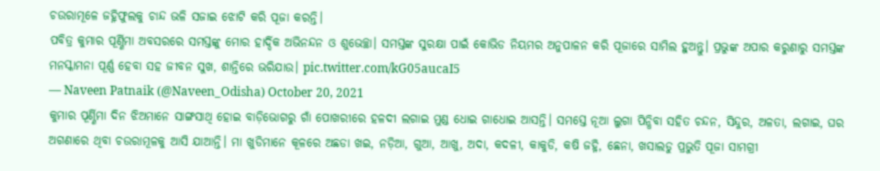ଚଉରାମୂଳେ ଜହ୍ନିଫୁଲକୁ ଚାନ୍ଦ ଭଳି ସଜାଇ ଝୋଟି କରି ପୂଜା କରନ୍ତି।
ପବିତ୍ର କୁମାର ପୂର୍ଣ୍ଣିମା ଅବସରରେ ସମସ୍ତଙ୍କୁ ମୋର ହାର୍ଦ୍ଦିକ ଅଭିନନ୍ଦନ ଓ ଶୁଭେଚ୍ଛା। ସମସ୍ତଙ୍କ ସୁରକ୍ଷା ପାଇଁ କୋଭିଡ ନିୟମର ଅନୁପାଳନ କରି ପୂଜାରେ ସାମିଲ ହୁଅନ୍ତୁ। ପ୍ରଭୁଙ୍କ ଅପାର କରୁଣାରୁ ସମସ୍ତଙ୍କ ମନସ୍କାମନା ପୂର୍ଣ୍ଣ ହେବା ସହ ଜୀବନ ସୁଖ, ଶାନ୍ତିରେ ଭରିଯାଉ। pic.twitter.com/kG05aucaI5
— Naveen Patnaik (@Naveen_Odisha) October 20, 2021
କୁମାର ପୂର୍ଣ୍ଣିମା ଦିନ ଝିଅମାନେ ସାଙ୍ଗସାଥି ହୋଇ ବାଡ଼ିଭୋଗରୁ ଗାଁ ପୋଖରୀରେ ହଳଦୀ ଲଗାଇ ମୁଣ୍ଡ ଧୋଇ ଗାଧୋଇ ଆସନ୍ତି। ସମସ୍ତେ ନୂଆ ଲୁଗା ପିନ୍ଧିବା ସହିତ ଚନ୍ଦନ, ସିନ୍ଦୁର, ଅଳତା, ଲଗାଇ, ଘର ଅଗଣାରେ ଥିବା ଚଉରାମୂଳକୁ ଆସି ଯାଆନ୍ତି। ମା ଖୁଡିମାନେ କୂଳରେ ଅଛଡା ଖଇ, ନଡ଼ିଆ, ଗୁଆ, ଆଖୁ, ଅଦା, କଦଳୀ, କାକୁଡି, କଷି ଜହ୍ନି, ଛେନା, ଖସାଲଡୁ ପ୍ରଭୁତି ପୂଜା ସାମଗ୍ରୀ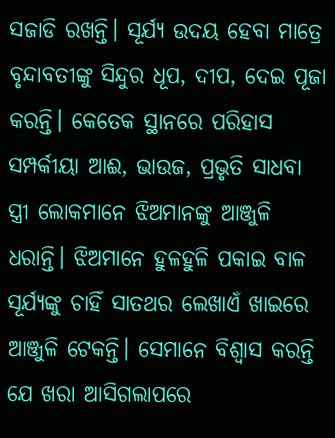ସଜାଡି ରଖନ୍ତି। ସୂର୍ଯ୍ୟ ଉଦୟ ହେବା ମାତ୍ରେ ବୃନ୍ଦାବତୀଙ୍କୁ ସିନ୍ଦୁର ଧୂପ, ଦୀପ, ଦେଇ ପୂଜା କରନ୍ତି। କେତେକ ସ୍ଥାନରେ ପରିହାସ ସମ୍ପର୍କୀୟା ଆଈ, ଭାଉଜ, ପ୍ରଭୃତି ସାଧବା ସ୍ତ୍ରୀ ଲୋକମାନେ ଝିଅମାନଙ୍କୁ ଆଞ୍ଜୁଳି ଧରାନ୍ତି। ଝିଅମାନେ ହୁଳହୁଳି ପକାଇ ବାଳ ସୂର୍ଯ୍ୟଙ୍କୁ ଚାହିଁ ସାତଥର ଲେଖାଏଁ ଖାଇରେ ଆଞ୍ଜୁଳି ଟେକନ୍ତି। ସେମାନେ ବିଶ୍ୱାସ କରନ୍ତି ଯେ ଖରା ଆସିଗଲାପରେ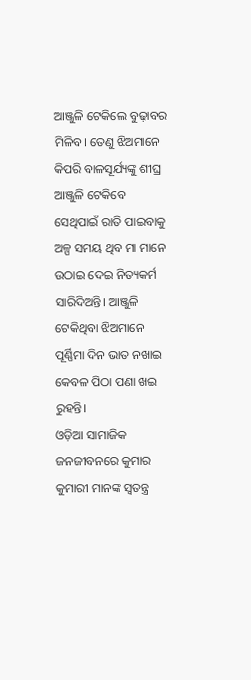ଆଞ୍ଜୁଳି ଟେକିଲେ ବୁଢ଼ାବର ମିଳିବ। ତେଣୁ ଝିଅମାନେ କିପରି ବାଳସୂର୍ଯ୍ୟଙ୍କୁ ଶୀଘ୍ର ଆଞ୍ଜୁଳି ଟେକିବେ ସେଥିପାଇଁ ରାତି ପାଇବାକୁ ଅଳ୍ପ ସମୟ ଥିବ ମା ମାନେ ଉଠାଇ ଦେଇ ନିତ୍ୟକର୍ମ ସାରିଦିଅନ୍ତି। ଆଞ୍ଜୁଳି ଟେକିଥିବା ଝିଅମାନେ ପୂର୍ଣ୍ଣିମା ଦିନ ଭାତ ନଖାଇ କେବଳ ପିଠା ପଣା ଖଇ ରୁହନ୍ତି।
ଓଡ଼ିଆ ସାମାଜିକ ଜନଜୀବନରେ କୁମାର କୁମାରୀ ମାନଙ୍କ ସ୍ୱତନ୍ତ୍ର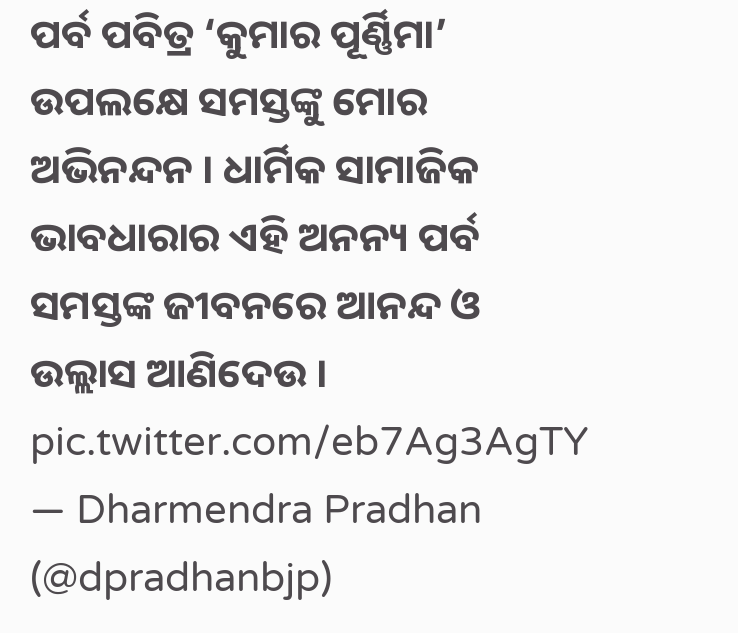ପର୍ବ ପବିତ୍ର ‘କୁମାର ପୂର୍ଣ୍ଣିମା’ ଉପଲକ୍ଷେ ସମସ୍ତଙ୍କୁ ମୋର ଅଭିନନ୍ଦନ । ଧାର୍ମିକ ସାମାଜିକ ଭାବଧାରାର ଏହି ଅନନ୍ୟ ପର୍ବ ସମସ୍ତଙ୍କ ଜୀବନରେ ଆନନ୍ଦ ଓ ଉଲ୍ଲାସ ଆଣିଦେଉ । pic.twitter.com/eb7Ag3AgTY
— Dharmendra Pradhan (@dpradhanbjp)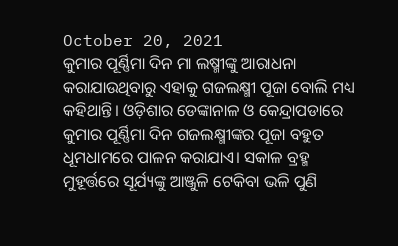October 20, 2021
କୁମାର ପୂର୍ଣ୍ଣିମା ଦିନ ମା ଲଷ୍ମୀଙ୍କୁ ଆରାଧନା କରାଯାଉଥିବାରୁ ଏହାକୁ ଗଜଲକ୍ଷ୍ମୀ ପୂଜା ବୋଲି ମଧ୍ୟ କହିଥାନ୍ତି। ଓଡ଼ିଶାର ଡେଙ୍କାନାଳ ଓ କେନ୍ଦ୍ରାପଡାରେ କୁମାର ପୂର୍ଣ୍ଣିମା ଦିନ ଗଜଲକ୍ଷ୍ମୀଙ୍କର ପୂଜା ବହୁତ ଧୂମଧାମରେ ପାଳନ କରାଯାଏ। ସକାଳ ବ୍ରହ୍ମ ମୁହୂର୍ତ୍ତରେ ସୂର୍ଯ୍ୟଙ୍କୁ ଆଞ୍ଜୁଳି ଟେକିବା ଭଳି ପୁଣି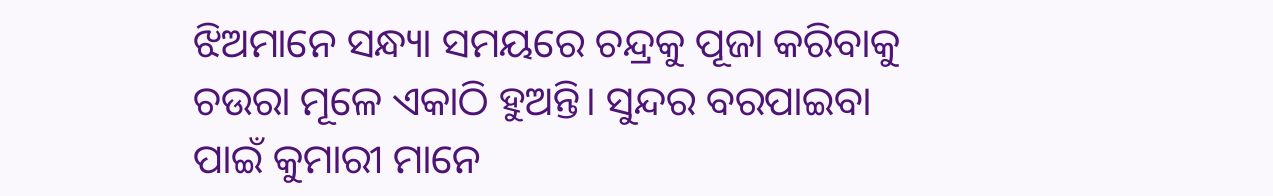ଝିଅମାନେ ସନ୍ଧ୍ୟା ସମୟରେ ଚନ୍ଦ୍ରକୁ ପୂଜା କରିବାକୁ ଚଉରା ମୂଳେ ଏକାଠି ହୁଅନ୍ତି। ସୁନ୍ଦର ବରପାଇବା ପାଇଁ କୁମାରୀ ମାନେ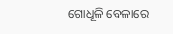ଗୋଧୂଳି ବେଳାରେ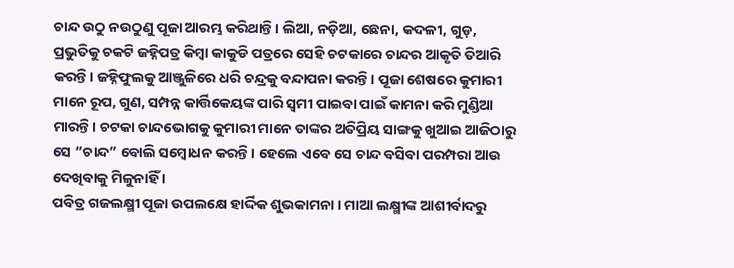ଚାନ୍ଦ ଉଠୁ ନଉଠୁଣୁ ପୂଜା ଆରମ୍ଭ କରିଥାନ୍ତି। ଲିଆ, ନଡ଼ିଆ, ଛେନା, କଦଳୀ, ଗୁଡ଼, ପ୍ରଭୁତିକୁ ଚକଟି ଜହ୍ନିପତ୍ର କିମ୍ବା କାକୁଡି ପତ୍ରରେ ସେହି ଚଟକାରେ ଚାନ୍ଦର ଆକୃତି ତିଆରି କରନ୍ତି। ଜହ୍ନିଫୁଲକୁ ଆଞ୍ଜୁଳିରେ ଧରି ଚନ୍ଦ୍ରକୁ ବନ୍ଦାପନା କରନ୍ତି। ପୂଜା ଶେଷରେ କୁମାରୀ ମାନେ ରୂପ, ଗୁଣ, ସମ୍ପନ୍ନ କାର୍ତ୍ତିକେୟଙ୍କ ପାରି ସ୍ୱମୀ ପାଇବା ପାଇଁ କାମନା କରି ମୁଣ୍ଡିଆ ମାରନ୍ତି। ଚଟକା ଚାନ୍ଦଭୋଗକୁ କୁମାରୀ ମାନେ ତାଙ୍କର ଅତିପ୍ରିୟ ସାଙ୍ଗକୁ ଖୁଆଇ ଆଜିଠାରୁ ସେ “ଚାନ୍ଦ” ବୋଲି ସମ୍ବୋଧନ କରନ୍ତି। ହେଲେ ଏବେ ସେ ଚାନ୍ଦ ବସିବା ପରମ୍ପରା ଆଉ ଦେଖିବାକୁ ମିଳୁନାହିଁ ।
ପବିତ୍ର ଗଜଲକ୍ଷ୍ମୀ ପୂଜା ଉପଲକ୍ଷେ ହାର୍ଦ୍ଦିକ ଶୁଭକାମନା । ମାଆ ଲକ୍ଷ୍ମୀଙ୍କ ଆଶୀର୍ବାଦରୁ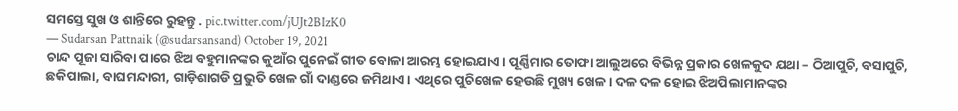ସମସ୍ତେ ସୁଖ ଓ ଶାନ୍ତିରେ ରୁହନ୍ତୁ . pic.twitter.com/jUJt2BIzK0
— Sudarsan Pattnaik (@sudarsansand) October 19, 2021
ଚାନ୍ଦ ପୂଜା ସାରିବା ପାରେ ଝିଅ ବହୁମାନଙ୍କର କୁଆଁର ପୁନେଇଁ ଗୀତ ବୋଳା ଆରମ୍ଭ ହୋଇଯାଏ। ପୂର୍ଣ୍ଣିମାର ତୋଫା ଆଲୁଅରେ ବିଭିନ୍ନ ପ୍ରକାର ଖେଳକୁଦ ଯଥା – ଠିଆପୁଚି, ବସାପୁଚି, ଛକିପାଲା, ବାଘମନ୍ଦାରୀ, ଗାଡ଼ିଶାଗଡି ପ୍ରଭୁତି ଖେଳ ଗାଁ ଦାଣ୍ଡରେ ଜମିଥାଏ। ଏଥିରେ ପୁଚିଖେଳ ହେଉଛି ମୁଖ୍ୟ ଖେଳ। ଦଳ ଦଳ ହୋଇ ଝିଅପିଲାମାନଙ୍କର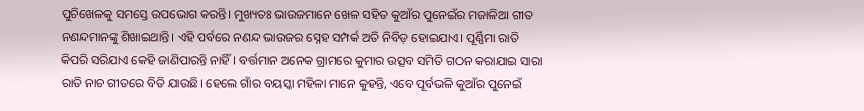ପୁଚିଖେଳକୁ ସମସ୍ତେ ଉପଭୋଗ କରନ୍ତି। ମୁଖ୍ୟତଃ ଭାଉଜମାନେ ଖେଳ ସହିତ କୁଆଁର ପୁନେଇଁର ମଜାଳିଆ ଗୀତ ନଣନ୍ଦମାନଙ୍କୁ ଶିଖାଇଥାନ୍ତି। ଏହି ପର୍ବରେ ନଣନ୍ଦ ଭାଉଜର ସ୍ନେହ ସମ୍ପର୍କ ଅତି ନିବିଡ଼ ହୋଇଯାଏ। ପୂର୍ଣ୍ଣିମା ରାତି କିପରି ସରିଯାଏ କେହି ଜାଣିପାରନ୍ତି ନାହିଁ। ବର୍ତ୍ତମାନ ଅନେକ ଗ୍ରାମରେ କୁମାର ଉତ୍ସବ ସମିତି ଗଠନ କରାଯାଇ ସାରା ରାତି ନାଚ ଗୀତରେ ବିତି ଯାଉଛି। ହେଲେ ଗାଁର ବୟସ୍କା ମହିଳା ମାନେ କୁହନ୍ତି, ଏବେ ପୂର୍ବଭଳି କୁଆଁର ପୁନେଇଁ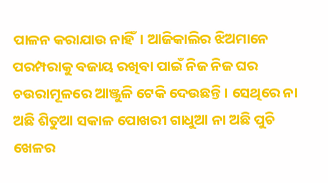ପାଳନ କରାଯାଉ ନାହିଁ। ଆଜିକାଲିର ଝିଅମାନେ ପରମ୍ପରାକୁ ବଜାୟ ରଖିବା ପାଇଁ ନିଜ ନିଜ ଘର ଚଉରାମୂଳରେ ଆଞ୍ଜୁଳି ଟେକି ଦେଉଛନ୍ତି। ସେଥିରେ ନା ଅଛି ଶିତୁଆ ସକାଳ ପୋଖରୀ ଗାଧୁଆ ନା ଅଛି ପୁଚି ଖେଳର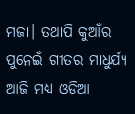ମଜା। ତଥାପି କୁଆଁର ପୁନେଇଁ ଗୀତର ମାଧୁର୍ଯ୍ୟ ଆଜି ମଧ୍ୟ ଓଡିଆ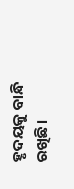ହୃଦୟକୁ ବାନ୍ଧି ରଖିଛି।